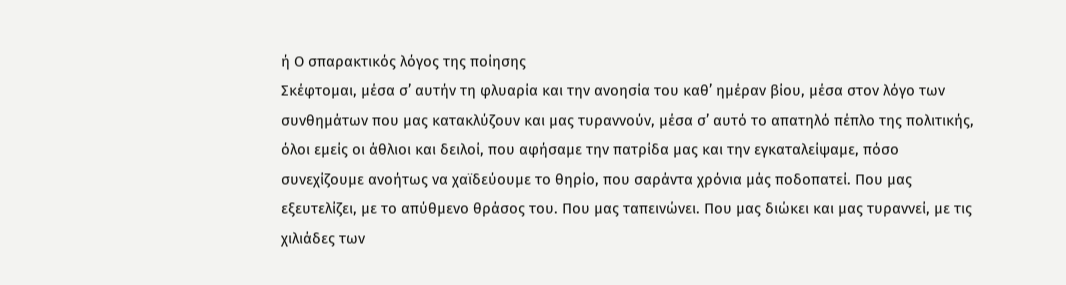ή Ο σπαρακτικός λόγος της ποίησης
Σκέφτομαι, μέσα σ’ αυτήν τη φλυαρία και την ανοησία του καθ’ ημέραν βίου, μέσα στον λόγο των συνθημάτων που μας κατακλύζoυν και μας τυραννoύν, μέσα σ’ αυτό το απατηλό πέπλο της πολιτικής, όλοι εμείς οι άθλιοι και δειλοί, που αφήσαμε την πατρίδα μας και την εγκαταλείψαμε, πόσο συνεχίζουμε ανοήτως να χαϊδεύουμε το θηρίο, που σαράντα χρόνια μάς ποδοπατεί. Που μας εξευτελίζει, με το απύθμενο θράσος του. Που μας ταπεινώνει. Που μας διώκει και μας τυραννεί, με τις χιλιάδες των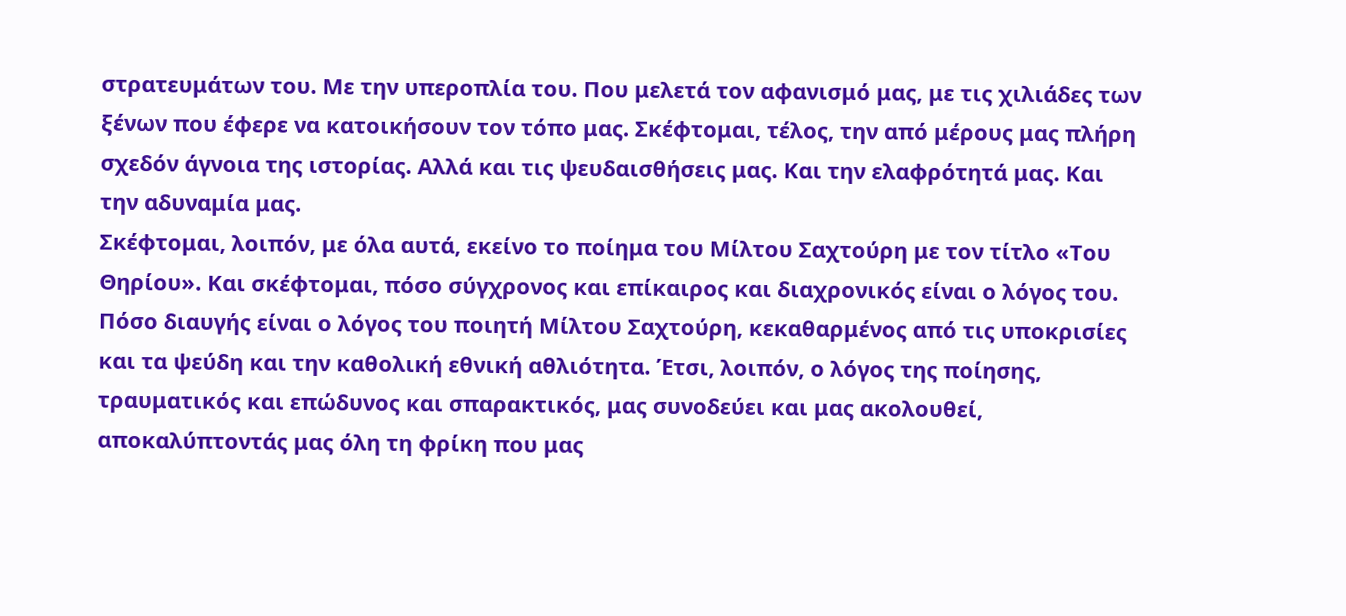στρατευμάτων του. Με την υπεροπλία του. Που μελετά τον αφανισμό μας, με τις χιλιάδες των ξένων που έφερε να κατοικήσουν τον τόπο μας. Σκέφτομαι, τέλος, την από μέρους μας πλήρη σχεδόν άγνοια της ιστορίας. Αλλά και τις ψευδαισθήσεις μας. Και την ελαφρότητά μας. Και την αδυναμία μας.
Σκέφτομαι, λοιπόν, με όλα αυτά, εκείνο το ποίημα του Μίλτου Σαχτούρη με τον τίτλο «Του Θηρίου». Και σκέφτομαι, πόσο σύγχρονος και επίκαιρος και διαχρονικός είναι ο λόγος του. Πόσο διαυγής είναι ο λόγος του ποιητή Μίλτου Σαχτούρη, κεκαθαρμένος από τις υποκρισίες και τα ψεύδη και την καθολική εθνική αθλιότητα. Έτσι, λοιπόν, ο λόγος της ποίησης, τραυματικός και επώδυνος και σπαρακτικός, μας συνοδεύει και μας ακολουθεί, αποκαλύπτοντάς μας όλη τη φρίκη που μας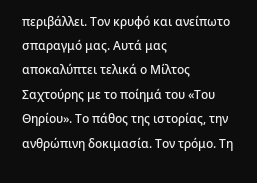περιβάλλει. Τον κρυφό και ανείπωτο σπαραγμό μας. Αυτά μας αποκαλύπτει τελικά ο Μίλτος Σαχτούρης με το ποίημά του «Του Θηρίου». Το πάθος της ιστορίας, την ανθρώπινη δοκιμασία. Τον τρόμο. Τη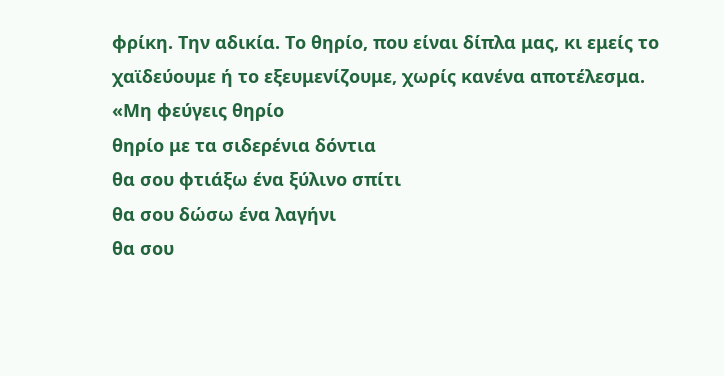φρίκη. Την αδικία. Το θηρίο, που είναι δίπλα μας, κι εμείς το χαϊδεύουμε ή το εξευμενίζουμε, χωρίς κανένα αποτέλεσμα.
«Μη φεύγεις θηρίο
θηρίο με τα σιδερένια δόντια
θα σου φτιάξω ένα ξύλινο σπίτι
θα σου δώσω ένα λαγήνι
θα σου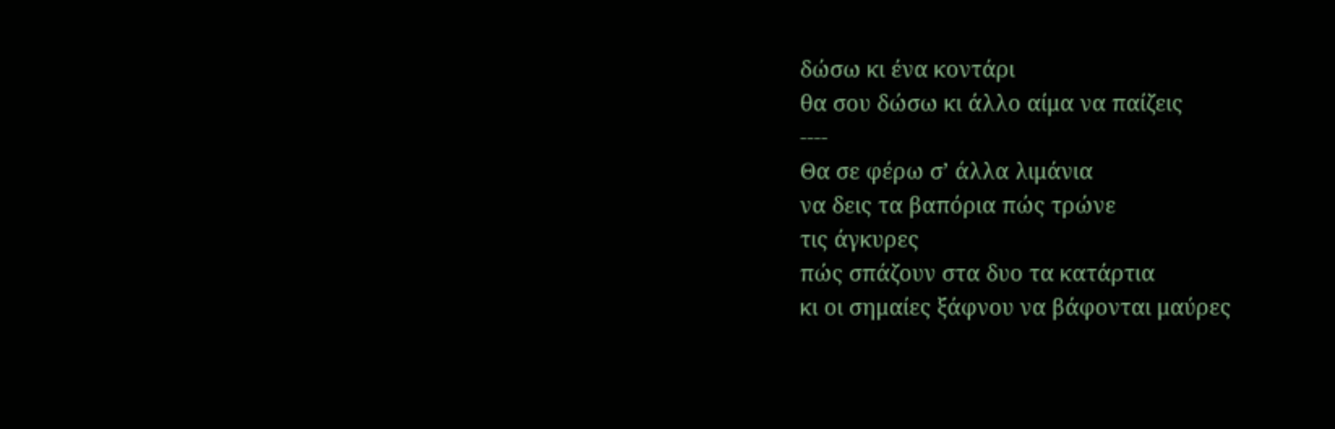δώσω κι ένα κοντάρι
θα σου δώσω κι άλλο αίμα να παίζεις
----
Θα σε φέρω σ’ άλλα λιμάνια
να δεις τα βαπόρια πώς τρώνε
τις άγκυρες
πώς σπάζουν στα δυο τα κατάρτια
κι οι σημαίες ξάφνου να βάφονται μαύρες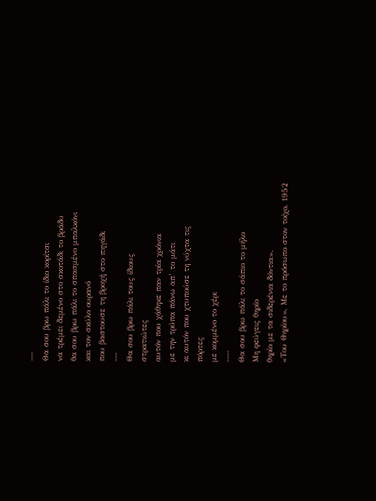---
Θα σου βρω πάλι το ίδιο κορίτσι
να τρέμει δεμένο στο σκοτάδι το βράδυ
θα σου βρω πάλι το σπασμένο μπαλκόνι
και τον σκύλο ουρανό
που βαστουσε τη βροχή στο πηγάδι
---
Θα σου βρω πάλι τους ίδιους
στρατιώτες
αυτόν που χάθηκε παν τρία χρόνια
με την τρύπα πάνω απ’ το μάτι
κι αυτόν που χτυπούσε τη νύχτα τις
πόρτες
με κομμένο το χέρι
----
Θα σου βρω πάλι το σάπιο το μήλο
Μη φεύγεις θηρίο
θηρίο με τα σιδερένια δόντια».
«Του Θηρίου», Με το πρόσωπο στον τοίχο, 1952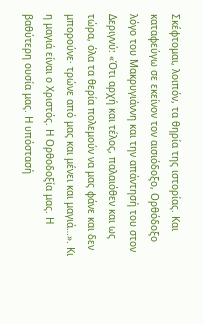Σκέφτομαι, λοιπόν, τα θηρία της ιστορίας. Και καταφεύγω σε εκείνον τον αισιόδοξο, Ορθόδοξο λόγο του Μακρυγιάννη και την απάντησή του στον Δεριγνύ: «Ότι αρχή και τέλος, παλαιόθεν και ως τώρα, όλα τα θερία πολεμούν να μας φάνε και δεν μπορούνε· τρώνε από μας και μένει και μαγιά…». Κι η μαγιά είναι ο Χριστός. Η Ορθοδοξία μας. Η βαθύτερη ουσία μας. Η υπόστασή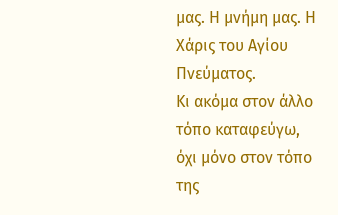μας. Η μνήμη μας. Η Χάρις του Αγίου Πνεύματος.
Κι ακόμα στον άλλο τόπο καταφεύγω, όχι μόνο στον τόπο της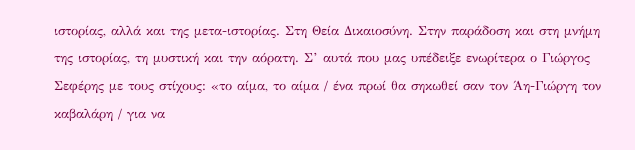ιστορίας, αλλά και της μετα-ιστορίας. Στη Θεία Δικαιοσύνη. Στην παράδοση και στη μνήμη της ιστορίας, τη μυστική και την αόρατη. Σ’ αυτά που μας υπέδειξε ενωρίτερα ο Γιώργος Σεφέρης με τους στίχους: «το αίμα, το αίμα / ένα πρωί θα σηκωθεί σαν τον Άη-Γιώργη τον καβαλάρη / για να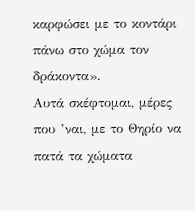καρφώσει με το κοντάρι πάνω στο χώμα τον δράκοντα».
Αυτά σκέφτομαι, μέρες που ’ναι, με το Θηρίο να πατά τα χώματα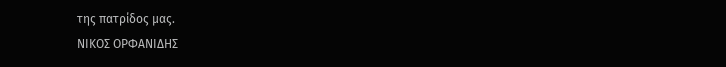της πατρίδος μας.
ΝΙΚΟΣ ΟΡΦΑΝΙΔΗΣ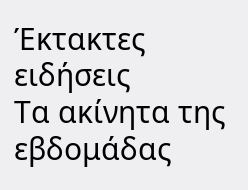Έκτακτες ειδήσεις
Τα ακίνητα της εβδομάδας